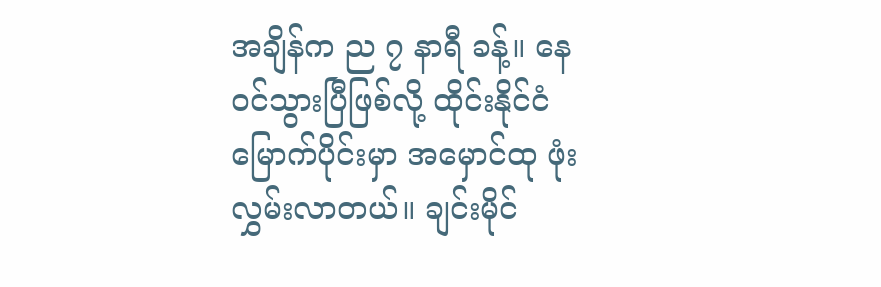အချိန်က ည ၇ နာရီ ခန့်။ နေဝင်သွားပြီဖြစ်လို့ ထိုင်းနိုင်ငံ မြောက်ပိုင်းမှာ အမှောင်ထု ဖုံးလွှမ်းလာတယ်။ ချင်းမိုင်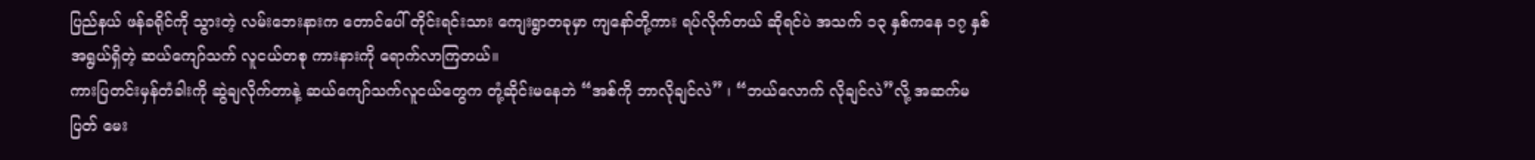ပြည်နယ် ဖန်ခရိုင်ကို သွားတဲ့ လမ်းဘေးနားက တောင်ပေါ် တိုင်းရင်းသား ကျေးရွာတခုမှာ ကျနော်တို့ကား ရပ်လိုက်တယ် ဆိုရင်ပဲ အသက် ၁၃ နှစ်ကနေ ၁၇ နှစ်အရွယ်ရှိတဲ့ ဆယ်ကျော်သက် လူငယ်တစု ကားနားကို ရောက်လာကြတယ်။
ကားပြတင်းမှန်တံခါးကို ဆွဲချလိုက်တာနဲ့ ဆယ်ကျော်သက်လူငယ်တွေက တုံ့ဆိုင်းမနေဘဲ “အစ်ကို ဘာလိုချင်လဲ” ၊ “ဘယ်လောက် လိုချင်လဲ”လို့ အဆက်မပြတ် မေး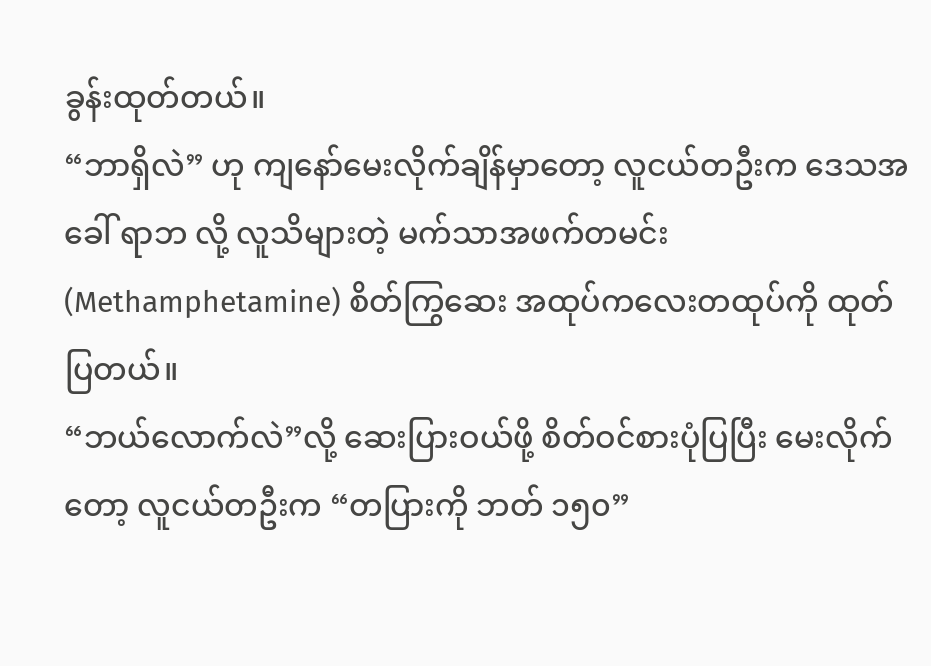ခွန်းထုတ်တယ်။
“ဘာရှိလဲ” ဟု ကျနော်မေးလိုက်ချိန်မှာတော့ လူငယ်တဦးက ဒေသအခေါ် ရာဘ လို့ လူသိများတဲ့ မက်သာအဖက်တမင်း (Methamphetamine) စိတ်ကြွဆေး အထုပ်ကလေးတထုပ်ကို ထုတ်ပြတယ်။
“ဘယ်လောက်လဲ”လို့ ဆေးပြားဝယ်ဖို့ စိတ်ဝင်စားပုံပြပြီး မေးလိုက်တော့ လူငယ်တဦးက “တပြားကို ဘတ် ၁၅၀”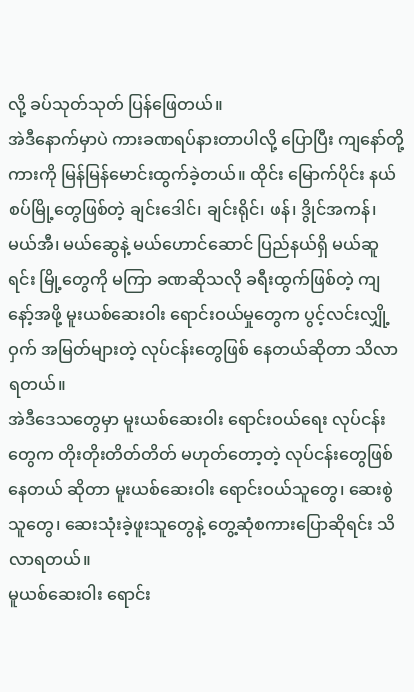လို့ ခပ်သုတ်သုတ် ပြန်ဖြေတယ်။
အဲဒီနောက်မှာပဲ ကားခဏရပ်နားတာပါလို့ ပြောပြီး ကျနော်တို့ ကားကို မြန်မြန်မောင်းထွက်ခဲ့တယ်။ ထိုင်း မြောက်ပိုင်း နယ်စပ်မြို့တွေဖြစ်တဲ့ ချင်းဒေါင်၊ ချင်းရိုင်၊ ဖန်၊ ဒွိုင်အကန်၊ မယ်အီ၊ မယ်ဆွေနဲ့ မယ်ဟောင်ဆောင် ပြည်နယ်ရှိ မယ်ဆူရင်း မြို့တွေကို မကြာ ခဏဆိုသလို ခရီးထွက်ဖြစ်တဲ့ ကျနော့်အဖို့ မူးယစ်ဆေးဝါး ရောင်းဝယ်မှုတွေက ပွင့်လင်းလျှို့ဝှက် အမြတ်များတဲ့ လုပ်ငန်းတွေဖြစ် နေတယ်ဆိုတာ သိလာရတယ်။
အဲဒီဒေသတွေမှာ မူးယစ်ဆေးဝါး ရောင်းဝယ်ရေး လုပ်ငန်းတွေက တိုးတိုးတိတ်တိတ် မဟုတ်တော့တဲ့ လုပ်ငန်းတွေဖြစ်နေတယ် ဆိုတာ မူးယစ်ဆေးဝါး ရောင်းဝယ်သူတွေ၊ ဆေးစွဲသူတွေ၊ ဆေးသုံးခဲ့ဖူးသူတွေနဲ့ တွေ့ဆုံစကားပြောဆိုရင်း သိလာရတယ်။
မူယစ်ဆေးဝါး ရောင်း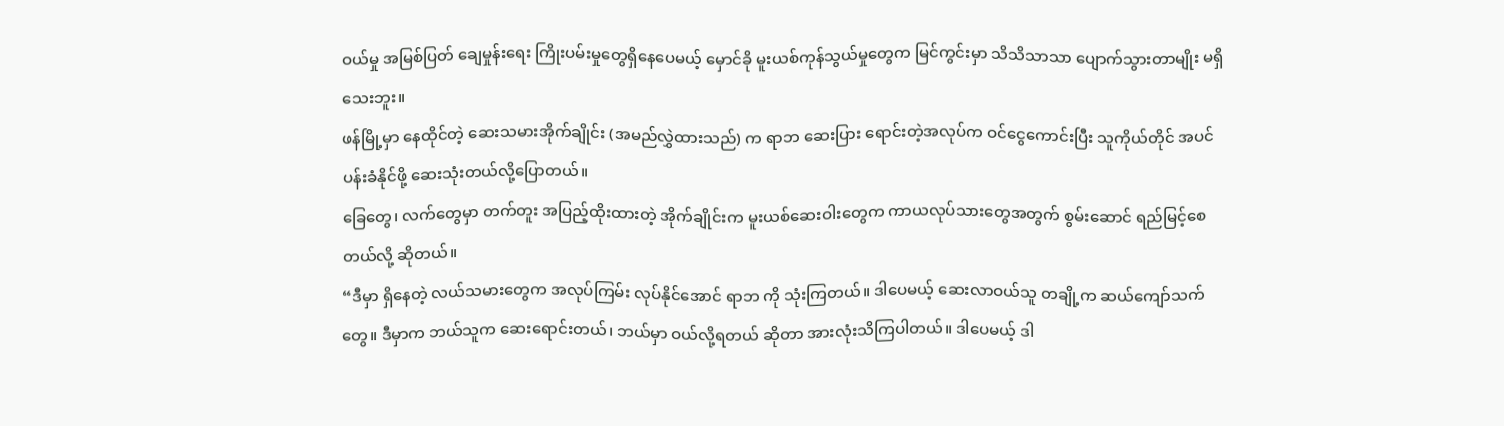ဝယ်မှု အမြစ်ပြတ် ချေမှုန်းရေး ကြိုးပမ်းမှုတွေရှိနေပေမယ့် မှောင်ခို မူးယစ်ကုန်သွယ်မှုတွေက မြင်ကွင်းမှာ သိသိသာသာ ပျောက်သွားတာမျိုး မရှိသေးဘူး။
ဖန်မြို့မှာ နေထိုင်တဲ့ ဆေးသမားအိုက်ချိုင်း (အမည်လွှဲထားသည်) က ရာဘ ဆေးပြား ရောင်းတဲ့အလုပ်က ဝင်ငွေကောင်းပြီး သူကိုယ်တိုင် အပင်ပန်းခံနိုင်ဖို့ ဆေးသုံးတယ်လို့ပြောတယ်။
ခြေတွေ၊ လက်တွေမှာ တက်တူး အပြည့်ထိုးထားတဲ့ အိုက်ချိုင်းက မူးယစ်ဆေးဝါးတွေက ကာယလုပ်သားတွေအတွက် စွမ်းဆောင် ရည်မြင့်စေတယ်လို့ ဆိုတယ်။
“ဒီမှာ ရှိနေတဲ့ လယ်သမားတွေက အလုပ်ကြမ်း လုပ်နိုင်အောင် ရာဘ ကို သုံးကြတယ်။ ဒါပေမယ့် ဆေးလာဝယ်သူ တချို့က ဆယ်ကျော်သက်တွေ။ ဒီမှာက ဘယ်သူက ဆေးရောင်းတယ်၊ ဘယ်မှာ ဝယ်လို့ရတယ် ဆိုတာ အားလုံးသိကြပါတယ်။ ဒါပေမယ့် ဒါ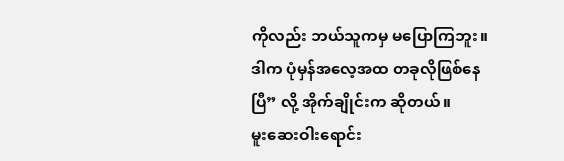ကိုလည်း ဘယ်သူကမှ မပြောကြဘူး။ ဒါက ပုံမှန်အလေ့အထ တခုလိုဖြစ်နေပြီ” လို့ အိုက်ချိုင်းက ဆိုတယ်။
မူးဆေးဝါးရောင်း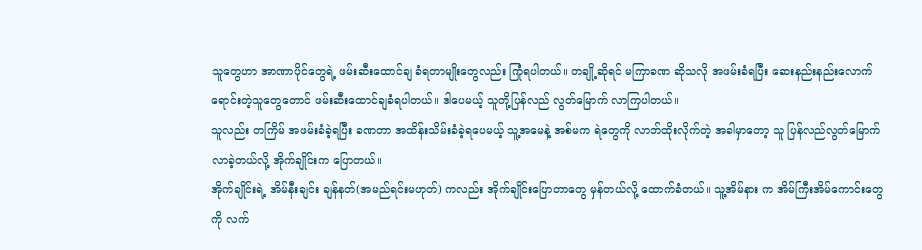သူတွေဟာ အာဏာပိုင်တွေရဲ့ ဖမ်းဆီးထောင်ချ ခံရတာမျိုးတွေလည်း ကြုံရပါတယ်။ တချို့ဆိုရင် မကြာခဏ ဆိုသလို အဖမ်းခံရပြီး ဆေးနည်းနည်းလောက်ရောင်းတဲ့သူတွေတောင် ဖမ်းဆီးထောင်ချခံရပါတယ်။ ဒါပေမယ့် သူတို့ပြန်လည် လွတ်မြောက် လာကြပါတယ်။
သူလည်း တကြိမ် အဖမ်းခံခဲ့ရပြီး ခဏတာ အထိန်းသိမ်းခံခဲ့ရပေမယ့် သူ့အမေနဲ့ အစ်မက ရဲတွေကို လာဘ်ထိုးလိုက်တဲ့ အခါမှာတော့ သူ ပြန်လည်လွတ်မြောက်လာခဲ့တယ်လို့ အိုက်ချိုင်းက ပြောတယ်။
အိုက်ချိုင်းရဲ့ အိမ်နီးချင်း ချန်နတ်(အမည်ရင်းမဟုတ်) ကလည်း အိုက်ချိုင်းပြောတာတွေ မှန်တယ်လို့ ထောက်ခံတယ်။ သူ့အိမ်နား က အိမ်ကြီးအိမ်ကောင်းတွေကို လက်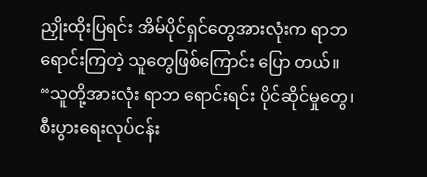ညှိုးထိုးပြရင်း အိမ်ပိုင်ရှင်တွေအားလုံးက ရာဘ ရောင်းကြတဲ့ သူတွေဖြစ်ကြောင်း ပြော တယ်။
“သူတို့အားလုံး ရာဘ ရောင်းရင်း ပိုင်ဆိုင်မှုတွေ၊ စီးပွားရေးလုပ်ငန်း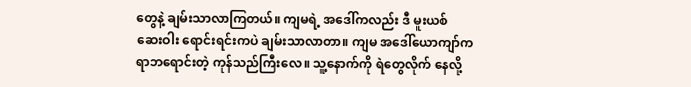တွေနဲ့ ချမ်းသာလာကြတယ်။ ကျမရဲ့ အဒေါ်ကလည်း ဒီ မူးယစ် ဆေးဝါး ရောင်းရင်းကပဲ ချမ်းသာလာတာ။ ကျမ အဒေါ်ယောကျာ်က ရာဘရောင်းတဲ့ ကုန်သည်ကြီးလေ။ သူ့နောက်ကို ရဲတွေလိုက် နေလို့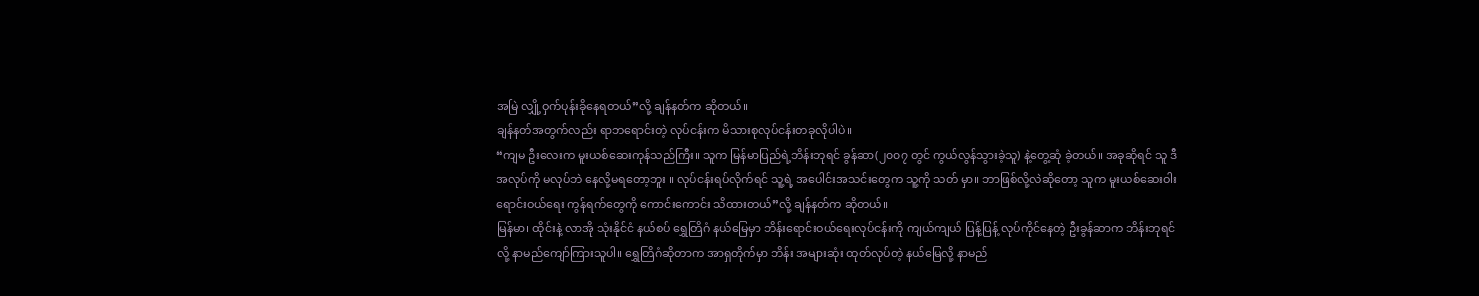အမြဲ လျှို့ဝှက်ပုန်းခိုနေရတယ်”လို့ ချန်နတ်က ဆိုတယ်။
ချန်နတ်အတွက်လည်း ရာဘရောင်းတဲ့ လုပ်ငန်းက မိသားစုလုပ်ငန်းတခုလိုပါပဲ။
“ကျမ ဦးလေးက မူးယစ်ဆေးကုန်သည်ကြီး။ သူက မြန်မာပြည်ရဲ့ဘိန်းဘုရင် ခွန်ဆာ(၂၀၀၇ တွင် ကွယ်လွန်သွားခဲ့သူ) နဲ့တွေ့ဆုံ ခဲ့တယ်။ အခုဆိုရင် သူ ဒီအလုပ်ကို မလုပ်ဘဲ နေလို့မရတော့ဘူး ။ လုပ်ငန်းရပ်လိုက်ရင် သူ့ရဲ့ အပေါင်းအသင်းတွေက သူ့ကို သတ် မှာ။ ဘာဖြစ်လို့လဲဆိုတော့ သူက မူးယစ်ဆေးဝါး ရောင်းဝယ်ရေး ကွန်ရက်တွေကို ကောင်းကောင်း သိထားတယ်”လို့ ချန်နတ်က ဆိုတယ်။
မြန်မာ၊ ထိုင်းနဲ့ လာအို သုံးနိုင်ငံ နယ်စပ် ရွှေတြိဂံ နယ်မြေမှာ ဘိန်းရောင်းဝယ်ရေးလုပ်ငန်းကို ကျယ်ကျယ် ပြန့်ပြန့် လုပ်ကိုင်နေတဲ့ ဦးခွန်ဆာက ဘိန်းဘုရင် လို့ နာမည်ကျော်ကြားသူပါ။ ရွှေတြိဂံဆိုတာက အာရှတိုက်မှာ ဘိန်း အများဆုံး ထုတ်လုပ်တဲ့ နယ်မြေလို့ နာမည်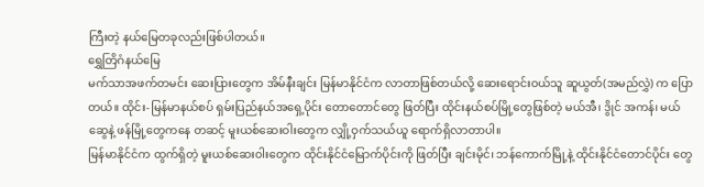ကြီးတဲ့ နယ်မြေတခုလည်းဖြစ်ပါတယ်။
ရွှေတြိဂံနယ်မြေ
မက်သာအဖက်တမင်း ဆေးပြားတွေက အိမ်နီးချင်း မြန်မာနိုင်ငံက လာတာဖြစ်တယ်လို့ ဆေးရောင်းဝယ်သူ ဆူယွတ်(အမည်လွှဲ) က ပြောတယ်။ ထိုင်း-မြန်မာနယ်စပ် ရှမ်းပြည်နယ်အရှေ့ပိုင်း တောတောင်တွေ ဖြတ်ပြီး ထိုင်းနယ်စပ်မြို့တွေဖြစ်တဲ့ မယ်အီ၊ ဒွိုင် အကန်၊ မယ်ဆွေနဲ့ ဖန်မြို့တွေကနေ တဆင့် မူးယစ်ဆေးဝါးတွေက လျှို့ဝှက်သယ်ယူ ရောက်ရှိလာတာပါ။
မြန်မာနိုင်ငံက ထွက်ရှိတဲ့ မူးယစ်ဆေးဝါးတွေက ထိုင်းနိုင်ငံမြောက်ပိုင်းကို ဖြတ်ပြီး ချင်းမိုင်၊ ဘန်ကောက်မြို့နဲ့ ထိုင်းနိုင်ငံတောင်ပိုင်း တွေ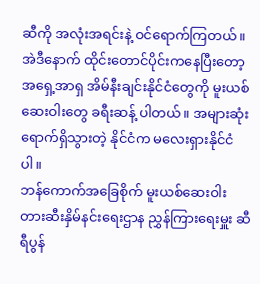ဆီကို အလုံးအရင်းနဲ့ ဝင်ရောက်ကြတယ်။ အဲဒီနောက် ထိုင်းတောင်ပိုင်းကနေပြီးတော့ အရှေ့အာရှ အိမ်နီးချင်းနိုင်ငံတွေကို မူးယစ်ဆေးဝါးတွေ ခရီးဆန့် ပါတယ်။ အများဆုံး ရောက်ရှိသွားတဲ့ နိုင်ငံက မလေးရှားနိုင်ငံပါ။
ဘန်ကောက်အခြေစိုက် မူးယစ်ဆေးဝါး တားဆီးနှိမ်နင်းရေးဌာန ညွှန်ကြားရေးမှူး ဆီရီပွန်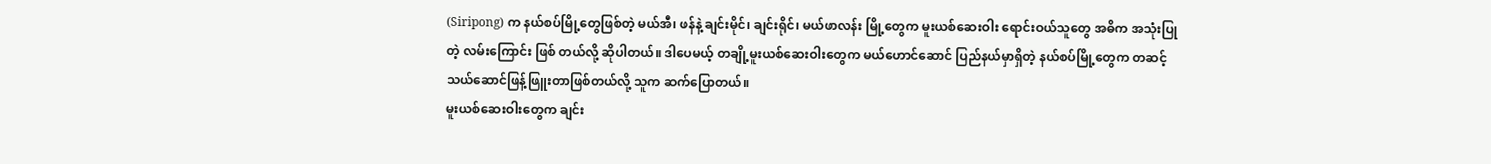(Siripong) က နယ်စပ်မြို့တွေဖြစ်တဲ့ မယ်အီ၊ ဖန်နဲ့ ချင်းမိုင်၊ ချင်းရိုင်၊ မယ်ဖာလန်း မြို့တွေက မူးယစ်ဆေးဝါး ရောင်းဝယ်သူတွေ အဓိက အသုံးပြုတဲ့ လမ်းကြောင်း ဖြစ် တယ်လို့ ဆိုပါတယ်။ ဒါပေမယ့် တချို့မူးယစ်ဆေးဝါးတွေက မယ်ဟောင်ဆောင် ပြည်နယ်မှာရှိတဲ့ နယ်စပ်မြို့တွေက တဆင့် သယ်ဆောင်ဖြန့်ဖြူးတာဖြစ်တယ်လို့ သူက ဆက်ပြောတယ်။
မူးယစ်ဆေးဝါးတွေက ချင်း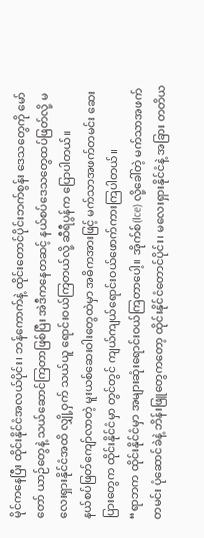မိုင်ကနေပြီး ထိုင်းနိုင်ငံအလယ်ပိုင်း၊ ဘန်ကောက်နဲ့ ထိုင်းတောင်ပိုင်းဘက်စွန်း ဒေသတွေကို မော်တော် ယာဉ်တွေနဲ့ သယ်ဆောင်ကြတာဖြစ်ပြီး အဲဒီကနေတဆင့် နယ်စပ်ဒေသတွေထပ်ဖြတ်လို့ မလေးရှားနိုင်ငံအထိ လျှို့ဝှက် သယ်ယူ ရောင်းဝယ်ကြတယ်လို့ ဆီရီပွန်က ပြောပါတယ်။
နယ်စပ်ဖြတ်ကျော်လာတဲ့ မူးယစ်ဆေးဝါးတွေထဲမှာ အဓိကအားဖြင့် မက်သာအဖက်တမင်း ဆေးပြားတွေက ထိုင်းနိုင်ငံမှာ တွင်တွင် ကျယ်ကျယ်ရောင်းဝယ်ဖောက်ကားကြပါတယ်။
“ရာဘက ထိုင်းနိုင်ငံမှာ အများဆုံးရောင်းဝယ်ကြတာပေါ့။ အိုက်စ်(Ice) လို့ခေါ်တဲ့ မက်သာအဖက်တမင်း ပုံဆောင်ခဲနဲ့ ဘိန်းဖြူတွေကတော့ ထိုင်းနိုင်ငံတောင်ပိုင်း၊ မလေးရှားနိုင်ငံနဲ့ အခြား တတိယ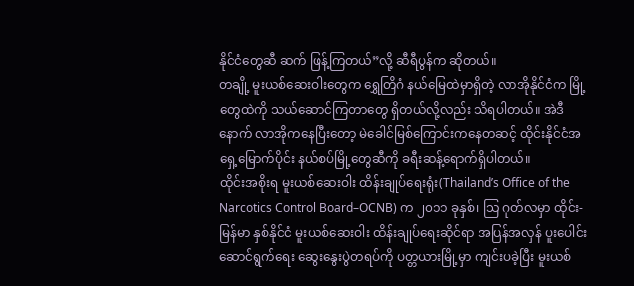နိုင်ငံတွေဆီ ဆက် ဖြန့်ကြတယ်”လို့ ဆီရီပွန်က ဆိုတယ်။
တချို့ မူးယစ်ဆေးဝါးတွေက ရွှေတြိဂံ နယ်မြေထဲမှာရှိတဲ့ လာအိုနိုင်ငံက မြို့တွေထဲကို သယ်ဆောင်ကြတာတွေ ရှိတယ်လို့လည်း သိရပါတယ်။ အဲဒီနောက် လာအိုကနေပြီးတော့ မဲခေါင်မြစ်ကြောင်းကနေတဆင့် ထိုင်းနိုင်ငံအရှေ့မြောက်ပိုင်း နယ်စပ်မြို့တွေဆီကို ခရီးဆန့်ရောက်ရှိပါတယ်။
ထိုင်းအစိုးရ မူးယစ်ဆေးဝါး ထိန်းချုပ်ရေးရုံး(Thailand’s Office of the Narcotics Control Board–OCNB) က ၂၀၁၁ ခုနှစ်၊ သြ ဂုတ်လမှာ ထိုင်း-မြန်မာ နှစ်နိုင်ငံ မူးယစ်ဆေးဝါး ထိန်းချုပ်ရေးဆိုင်ရာ အပြန်အလှန် ပူးပေါင်း ဆောင်ရွက်ရေး ဆွေးနွေးပွဲတရပ်ကို ပတ္တယားမြို့မှာ ကျင်းပခဲ့ပြီး မူးယစ်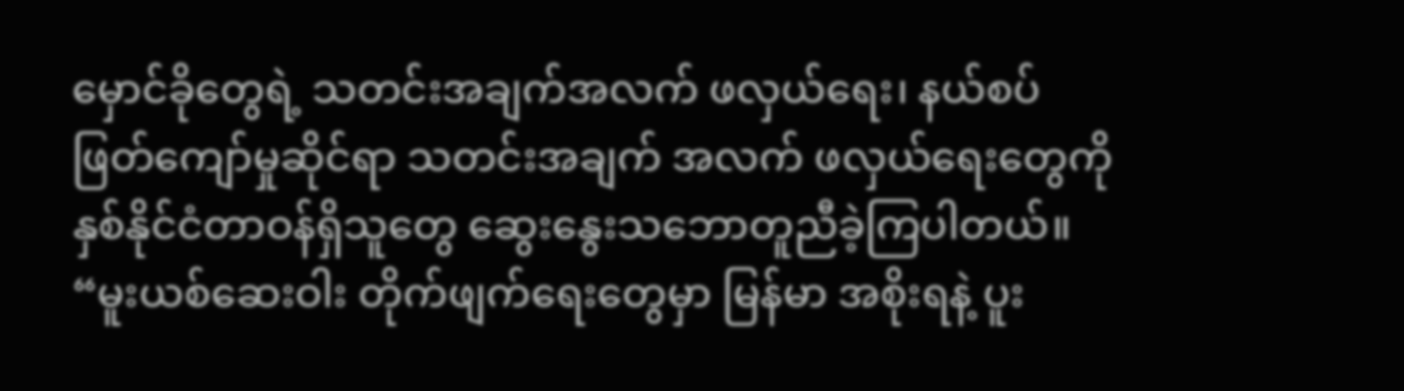မှောင်ခိုတွေရဲ့ သတင်းအချက်အလက် ဖလှယ်ရေး၊ နယ်စပ်ဖြတ်ကျော်မှုဆိုင်ရာ သတင်းအချက် အလက် ဖလှယ်ရေးတွေကို နှစ်နိုင်ငံတာဝန်ရှိသူတွေ ဆွေးနွေးသဘောတူညီခဲ့ကြပါတယ်။
“မူးယစ်ဆေးဝါး တိုက်ဖျက်ရေးတွေမှာ မြန်မာ အစိုးရနဲ့ ပူး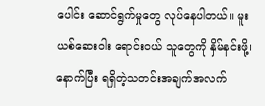ပေါင်း ဆောင်ရွက်မှုတွေ လုပ်နေပါတယ်။ မူးယစ်ဆေးဝါး ရောင်းဝယ် သူတွေကို နှိမ်နင်းဖို့၊ နောက်ပြီး ရရှိတဲ့သတင်းအချက်အလက်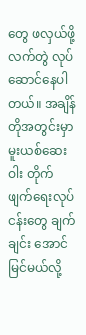တွေ ဖလှယ်ဖို့ လက်တွဲ လုပ်ဆောင်နေပါတယ်။ အချိန်တိုအတွင်းမှာ မူးယစ်ဆေးဝါး တိုက်ဖျက်ရေးလုပ်ငန်းတွေ ချက်ချင်း အောင်မြင်မယ်လို့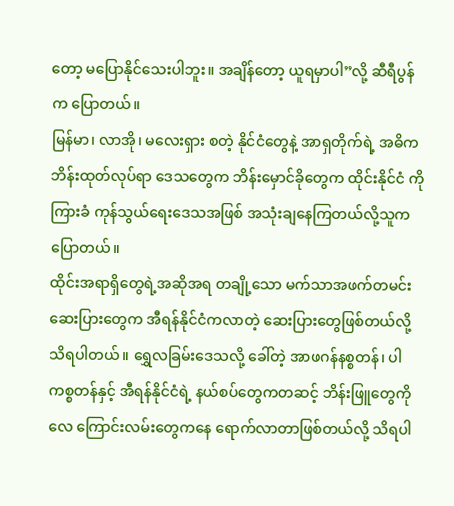တော့ မပြောနိုင်သေးပါဘူး။ အချိန်တော့ ယူရမှာပါ”လို့ ဆီရီပွန်က ပြောတယ်။
မြန်မာ၊ လာအို၊ မလေးရှား စတဲ့ နိုင်ငံတွေနဲ့ အာရှတိုက်ရဲ့ အဓိက ဘိန်းထုတ်လုပ်ရာ ဒေသတွေက ဘိန်းမှောင်ခိုတွေက ထိုင်းနိုင်ငံ ကို ကြားခံ ကုန်သွယ်ရေးဒေသအဖြစ် အသုံးချနေကြတယ်လို့သူက ပြောတယ်။
ထိုင်းအရာရှိတွေရဲ့အဆိုအရ တချို့သော မက်သာအဖက်တမင်း ဆေးပြားတွေက အီရန်နိုင်ငံကလာတဲ့ ဆေးပြားတွေဖြစ်တယ်လို့ သိရပါတယ်။ ရွှေလခြမ်းဒေသလို့ ခေါ်တဲ့ အာဖဂန်နစ္စတန်၊ ပါကစ္စတန်နှင့် အီရန်နိုင်ငံရဲ့ နယ်စပ်တွေကတဆင့် ဘိန်းဖြူတွေကို လေ ကြောင်းလမ်းတွေကနေ ရောက်လာတာဖြစ်တယ်လို့ သိရပါ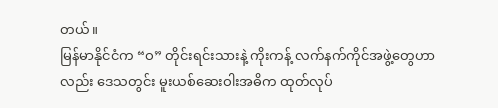တယ်။
မြန်မာနိုင်ငံက “ဝ” တိုင်းရင်းသားနဲ့ ကိုးကန့် လက်နက်ကိုင်အဖွဲ့တွေဟာလည်း ဒေသတွင်း မူးယစ်ဆေးဝါးအဓိက ထုတ်လုပ်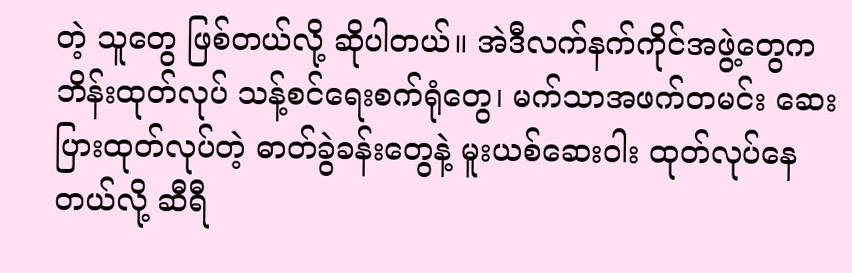တဲ့ သူတွေ ဖြစ်တယ်လို့ ဆိုပါတယ်။ အဲဒီလက်နက်ကိုင်အဖွဲ့တွေက ဘိန်းထုတ်လုပ် သန့်စင်ရေးစက်ရုံတွေ၊ မက်သာအဖက်တမင်း ဆေးပြားထုတ်လုပ်တဲ့ ဓာတ်ခွဲခန်းတွေနဲ့ မူးယစ်ဆေးဝါး ထုတ်လုပ်နေတယ်လို့ ဆီရီ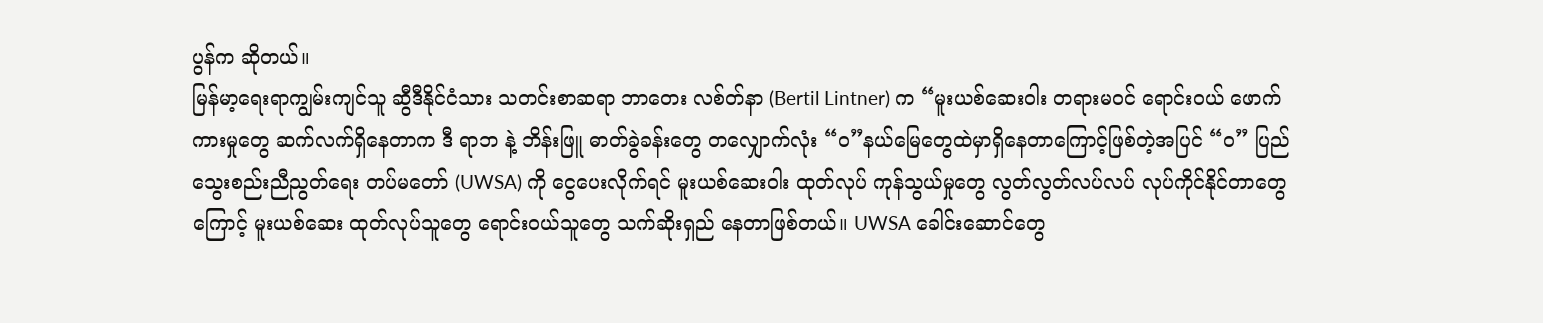ပွန်က ဆိုတယ်။
မြန်မာ့ရေးရာကျွမ်းကျင်သူ ဆွီဒီနိုင်ငံသား သတင်းစာဆရာ ဘာတေး လစ်တ်နာ (Bertil Lintner) က “မူးယစ်ဆေးဝါး တရားမဝင် ရောင်းဝယ် ဖောက်ကားမှုတွေ ဆက်လက်ရှိနေတာက ဒီ ရာဘ နဲ့ ဘိန်းဖြူ ဓာတ်ခွဲခန်းတွေ တလျှောက်လုံး “ဝ”နယ်မြေတွေထဲမှာရှိနေတာကြောင့်ဖြစ်တဲ့အပြင် “ဝ” ပြည် သွေးစည်းညီညွတ်ရေး တပ်မတော် (UWSA) ကို ငွေပေးလိုက်ရင် မူးယစ်ဆေးဝါး ထုတ်လုပ် ကုန်သွယ်မှုတွေ လွတ်လွတ်လပ်လပ် လုပ်ကိုင်နိုင်တာတွေကြောင့် မူးယစ်ဆေး ထုတ်လုပ်သူတွေ ရောင်းဝယ်သူတွေ သက်ဆိုးရှည် နေတာဖြစ်တယ်။ UWSA ခေါင်းဆောင်တွေ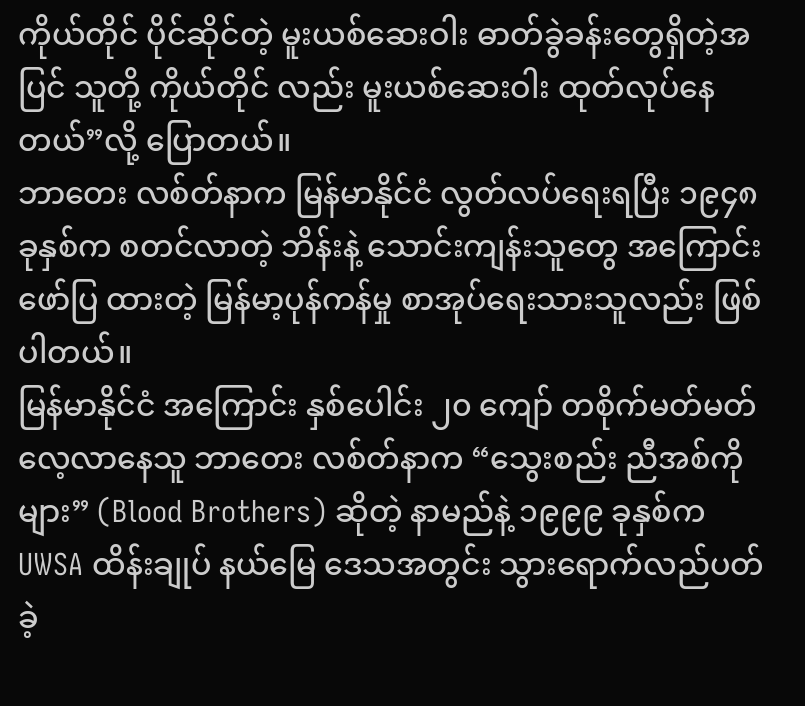ကိုယ်တိုင် ပိုင်ဆိုင်တဲ့ မူးယစ်ဆေးဝါး ဓာတ်ခွဲခန်းတွေရှိတဲ့အပြင် သူတို့ ကိုယ်တိုင် လည်း မူးယစ်ဆေးဝါး ထုတ်လုပ်နေတယ်”လို့ ပြောတယ်။
ဘာတေး လစ်တ်နာက မြန်မာနိုင်ငံ လွတ်လပ်ရေးရပြီး ၁၉၄၈ ခုနှစ်က စတင်လာတဲ့ ဘိန်းနဲ့ သောင်းကျန်းသူတွေ အကြောင်း ဖော်ပြ ထားတဲ့ မြန်မာ့ပုန်ကန်မှု စာအုပ်ရေးသားသူလည်း ဖြစ်ပါတယ်။
မြန်မာနိုင်ငံ အကြောင်း နှစ်ပေါင်း ၂၀ ကျော် တစိုက်မတ်မတ်လေ့လာနေသူ ဘာတေး လစ်တ်နာက “သွေးစည်း ညီအစ်ကိုများ” (Blood Brothers) ဆိုတဲ့ နာမည်နဲ့ ၁၉၉၉ ခုနှစ်က UWSA ထိန်းချုပ် နယ်မြေ ဒေသအတွင်း သွားရောက်လည်ပတ်ခဲ့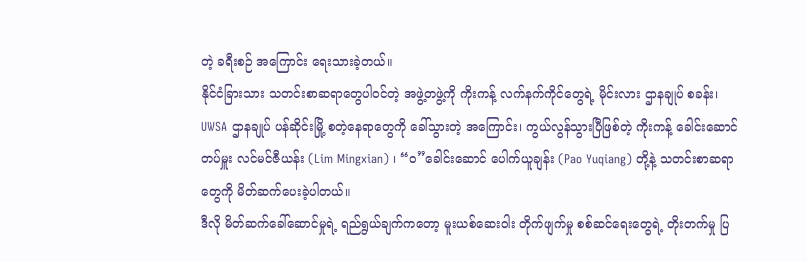တဲ့ ခရီးစဉ် အကြောင်း ရေးသားခဲ့တယ်။
နိုင်ငံခြားသား သတင်းစာဆရာတွေပါဝင်တဲ့ အဖွဲ့တဖွဲ့ကို ကိုးကန့် လက်နက်ကိုင်တွေရဲ့ မိုင်းလား ဌာနချုပ် စခန်း၊ UWSA ဌာနချုပ် ပန်ဆိုင်းမြို့ စတဲ့နေရာတွေကို ခေါ်သွားတဲ့ အကြောင်း၊ ကွယ်လွန်သွားပြီဖြစ်တဲ့ ကိုးကန့် ခေါင်းဆောင် တပ်မှူး လင်မင်ဇီယန်း (Lim Mingxian) ၊ “ဝ”ခေါင်းဆောင် ပေါက်ယူချန်း (Pao Yuqiang) တို့နဲ့ သတင်းစာဆရာတွေကို မိတ်ဆက်ပေးခဲ့ပါတယ်။
ဒီလို မိတ်ဆက်ခေါ်ဆောင်မှုရဲ့ ရည်ရွယ်ချက်ကတော့ မူးယစ်ဆေးဝါး တိုက်ဖျက်မှု စစ်ဆင်ရေးတွေရဲ့ တိုးတက်မှု ပြ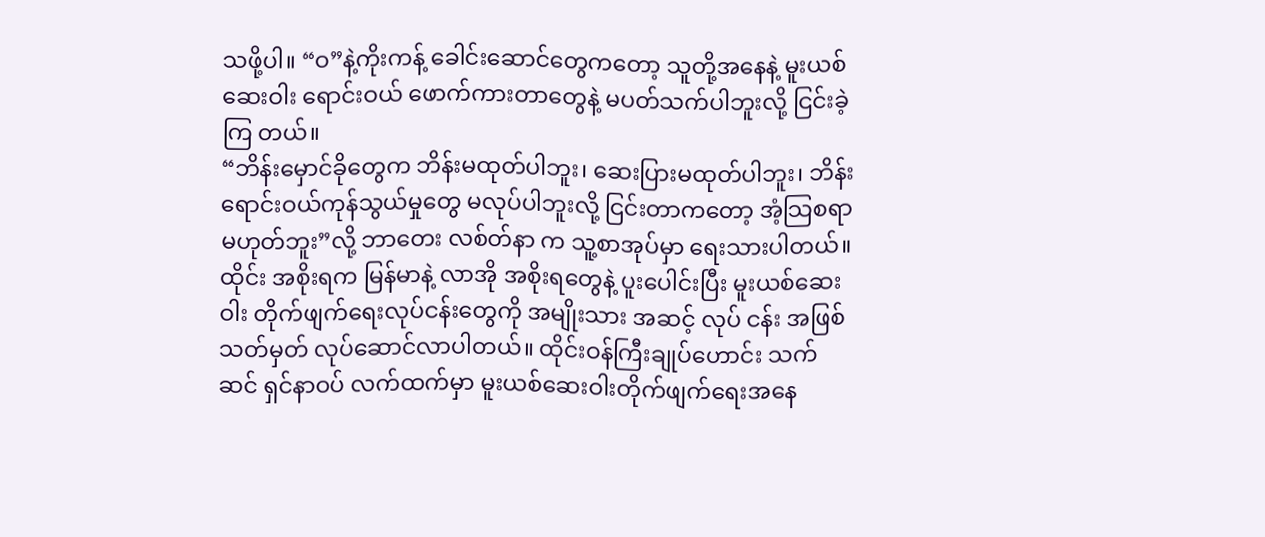သဖို့ပါ။ “ဝ”နဲ့ကိုးကန့် ခေါင်းဆောင်တွေကတော့ သူတို့အနေနဲ့ မူးယစ်ဆေးဝါး ရောင်းဝယ် ဖောက်ကားတာတွေနဲ့ မပတ်သက်ပါဘူးလို့ ငြင်းခဲ့ကြ တယ်။
“ဘိန်းမှောင်ခိုတွေက ဘိန်းမထုတ်ပါဘူး၊ ဆေးပြားမထုတ်ပါဘူး၊ ဘိန်းရောင်းဝယ်ကုန်သွယ်မှုတွေ မလုပ်ပါဘူးလို့ ငြင်းတာကတော့ အံ့သြစရာမဟုတ်ဘူး”လို့ ဘာတေး လစ်တ်နာ က သူ့စာအုပ်မှာ ရေးသားပါတယ်။
ထိုင်း အစိုးရက မြန်မာနဲ့ လာအို အစိုးရတွေနဲ့ ပူးပေါင်းပြီး မူးယစ်ဆေးဝါး တိုက်ဖျက်ရေးလုပ်ငန်းတွေကို အမျိုးသား အဆင့် လုပ် ငန်း အဖြစ် သတ်မှတ် လုပ်ဆောင်လာပါတယ်။ ထိုင်းဝန်ကြီးချုပ်ဟောင်း သက်ဆင် ရှင်နာဝပ် လက်ထက်မှာ မူးယစ်ဆေးဝါးတိုက်ဖျက်ရေးအနေ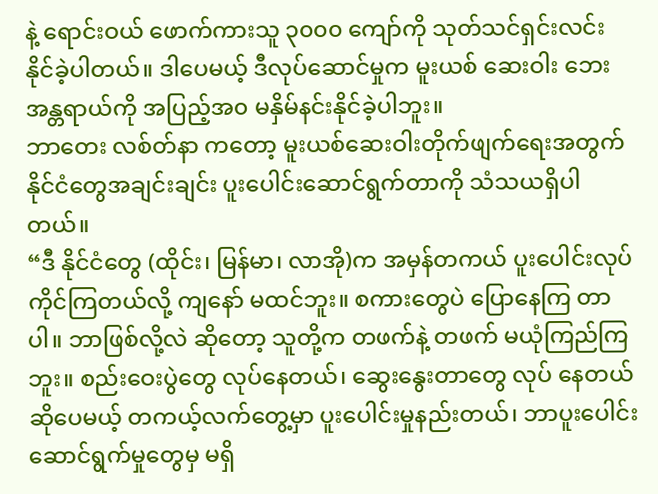နဲ့ ရောင်းဝယ် ဖောက်ကားသူ ၃၀၀၀ ကျော်ကို သုတ်သင်ရှင်းလင်း နိုင်ခဲ့ပါတယ်။ ဒါပေမယ့် ဒီလုပ်ဆောင်မှုက မူးယစ် ဆေးဝါး ဘေးအန္တရာယ်ကို အပြည့်အ၀ မနှိမ်နင်းနိုင်ခဲ့ပါဘူး။
ဘာတေး လစ်တ်နာ ကတော့ မူးယစ်ဆေးဝါးတိုက်ဖျက်ရေးအတွက် နိုင်ငံတွေအချင်းချင်း ပူးပေါင်းဆောင်ရွက်တာကို သံသယရှိပါတယ်။
“ဒီ နိုင်ငံတွေ (ထိုင်း၊ မြန်မာ၊ လာအို)က အမှန်တကယ် ပူးပေါင်းလုပ်ကိုင်ကြတယ်လို့ ကျနော် မထင်ဘူး။ စကားတွေပဲ ပြောနေကြ တာပါ။ ဘာဖြစ်လို့လဲ ဆိုတော့ သူတို့က တဖက်နဲ့ တဖက် မယုံကြည်ကြဘူး။ စည်းဝေးပွဲတွေ လုပ်နေတယ်၊ ဆွေးနွေးတာတွေ လုပ် နေတယ် ဆိုပေမယ့် တကယ့်လက်တွေ့မှာ ပူးပေါင်းမှုနည်းတယ်၊ ဘာပူးပေါင်း ဆောင်ရွက်မှုတွေမှ မရှိ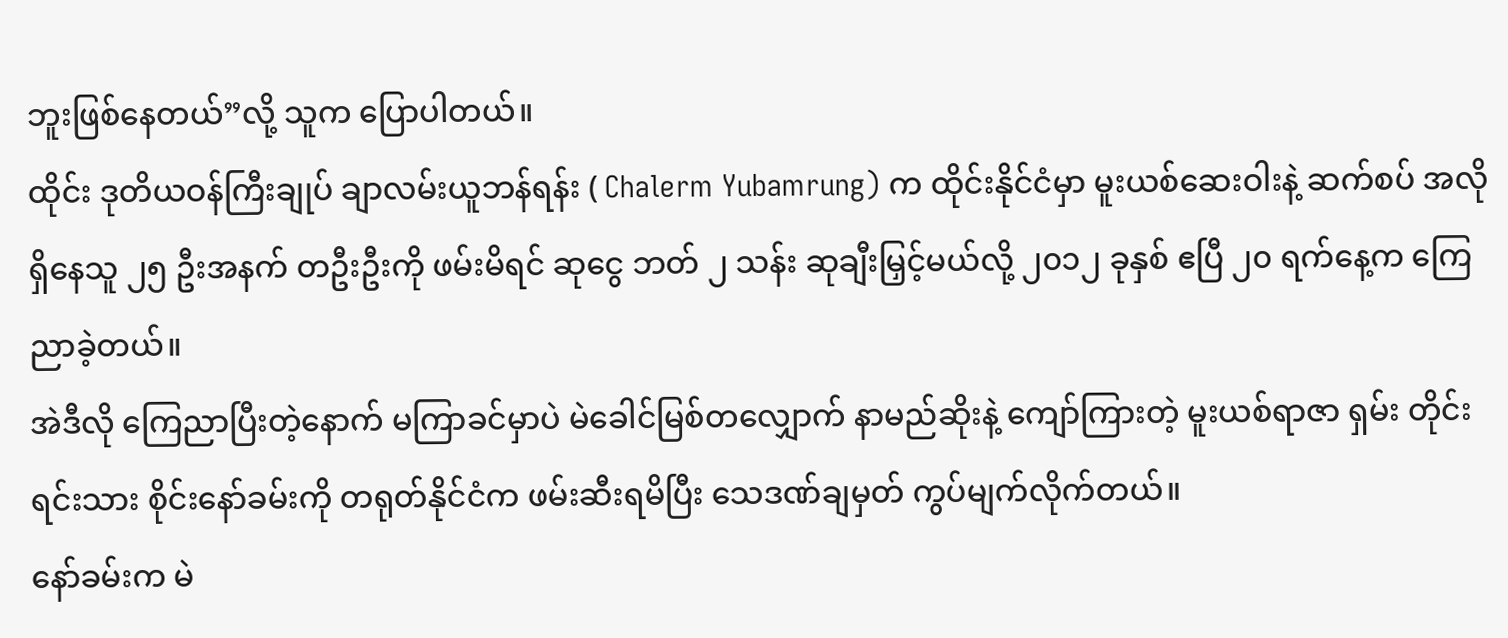ဘူးဖြစ်နေတယ်”လို့ သူက ပြောပါတယ်။
ထိုင်း ဒုတိယဝန်ကြီးချုပ် ချာလမ်းယူဘန်ရန်း ( Chalerm Yubamrung) က ထိုင်းနိုင်ငံမှာ မူးယစ်ဆေးဝါးနဲ့ ဆက်စပ် အလိုရှိနေသူ ၂၅ ဦးအနက် တဦးဦးကို ဖမ်းမိရင် ဆုငွေ ဘတ် ၂ သန်း ဆုချီးမြှင့်မယ်လို့ ၂၀၁၂ ခုနှစ် ဧပြီ ၂၀ ရက်နေ့က ကြေညာခဲ့တယ်။
အဲဒီလို ကြေညာပြီးတဲ့နောက် မကြာခင်မှာပဲ မဲခေါင်မြစ်တလျှောက် နာမည်ဆိုးနဲ့ ကျော်ကြားတဲ့ မူးယစ်ရာဇာ ရှမ်း တိုင်းရင်းသား စိုင်းနော်ခမ်းကို တရုတ်နိုင်ငံက ဖမ်းဆီးရမိပြီး သေဒဏ်ချမှတ် ကွပ်မျက်လိုက်တယ်။
နော်ခမ်းက မဲ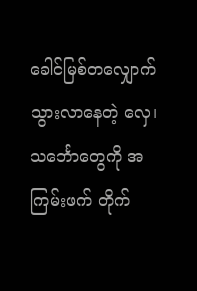ခေါင်မြစ်တလျှောက် သွားလာနေတဲ့ လှေ၊ သင်္ဘောတွေကို အကြမ်းဖက် တိုက်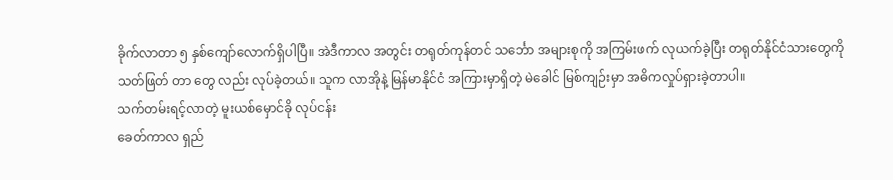ခိုက်လာတာ ၅ နှစ်ကျော်လောက်ရှိပါပြီ။ အဲဒီကာလ အတွင်း တရုတ်ကုန်တင် သင်္ဘော အများစုကို အကြမ်းဖက် လုယက်ခဲ့ပြီး တရုတ်နိုင်ငံသားတွေကို သတ်ဖြတ် တာ တွေ လည်း လုပ်ခဲ့တယ်။ သူက လာအိုနဲ့ မြန်မာနိုင်ငံ အကြားမှာရှိတဲ့ မဲခေါင် မြစ်ကျဉ်းမှာ အဓိကလှုပ်ရှားခဲ့တာပါ။
သက်တမ်းရင့်လာတဲ့ မူးယစ်မှောင်ခို လုပ်ငန်း
ခေတ်ကာလ ရှည်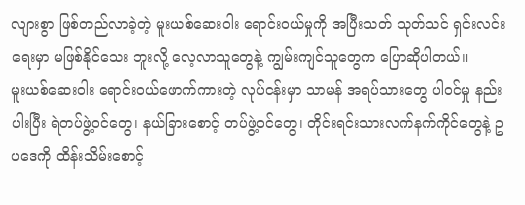လျားစွာ ဖြစ်တည်လာခဲ့တဲ့ မူးယစ်ဆေးဝါး ရောင်းဝယ်မှုကို အပြီးသတ် သုတ်သင် ရှင်းလင်းရေးမှာ မဖြစ်နိုင်သေး ဘူးလို့ လေ့လာသူတွေနဲ့ ကျွမ်းကျင်သူတွေက ပြောဆိုပါတယ်။
မူးယစ်ဆေးဝါး ရောင်းဝယ်ဖောက်ကားတဲ့ လုပ်ငန်းမှာ သာမန် အရပ်သားတွေ ပါဝင်မှု နည်းပါးပြီး ရဲတပ်ဖွဲ့ဝင်တွေ၊ နယ်ခြားစောင့် တပ်ဖွဲ့ဝင်တွေ၊ တိုင်းရင်းသားလက်နက်ကိုင်တွေနဲ့ ဥပဒေကို ထိန်းသိမ်းစောင့်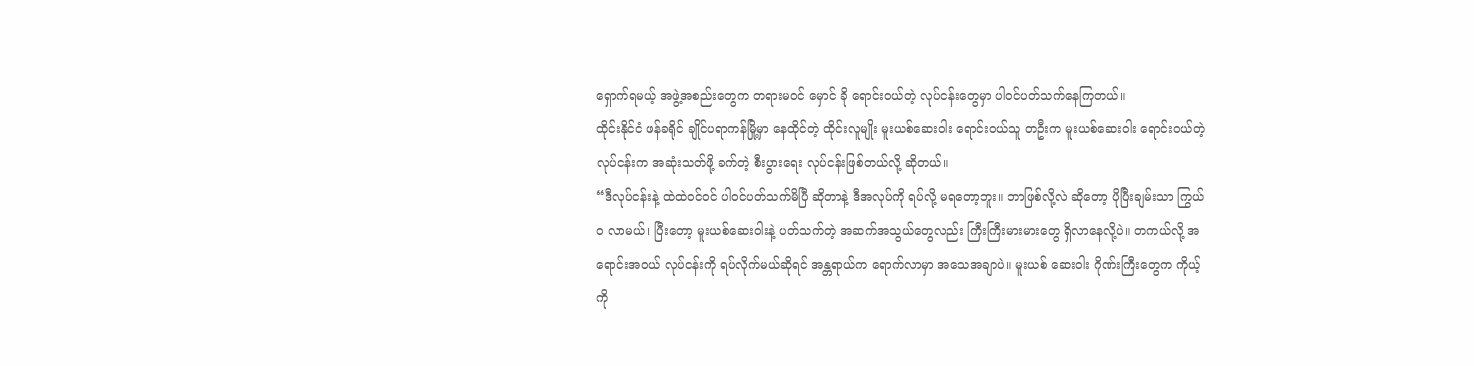ရှောက်ရမယ့် အဖွဲ့အစည်းတွေက တရားမဝင် မှောင် ခို ရောင်းဝယ်တဲ့ လုပ်ငန်းတွေမှာ ပါဝင်ပတ်သက်နေကြတယ်။
ထိုင်းနိုင်ငံ ဖန်ခရိုင် ချိုင်ပရာကန်မြို့မှာ နေထိုင်တဲ့ ထိုင်းလူမျိုး မူးယစ်ဆေးဝါး ရောင်းဝယ်သူ တဦးက မူးယစ်ဆေးဝါး ရောင်းဝယ်တဲ့ လုပ်ငန်းက အဆုံးသတ်ဖို့ ခက်တဲ့ စီးပွားရေး လုပ်ငန်းဖြစ်တယ်လို့ ဆိုတယ်။
“ဒီလုပ်ငန်းနဲ့ ထဲထဲဝင်ဝင် ပါဝင်ပတ်သက်မိပြီ ဆိုတာနဲ့ ဒီအလုပ်ကို ရပ်လို့ မရတော့ဘူး။ ဘာဖြစ်လို့လဲ ဆိုတော့ ပိုပြီးချမ်းသာ ကြွယ်၀ လာမယ်၊ ပြီးတော့ မူးယစ်ဆေးဝါးနဲ့ ပတ်သက်တဲ့ အဆက်အသွယ်တွေလည်း ကြီးကြီးမားမားတွေ ရှိလာနေလို့ပဲ။ တကယ်လို့ အရောင်းအဝယ် လုပ်ငန်းကို ရပ်လိုက်မယ်ဆိုရင် အန္တရာယ်က ရောက်လာမှာ အသေအချာပဲ။ မူးယစ် ဆေးဝါး ဂိုဏ်းကြီးတွေက ကိုယ့်ကို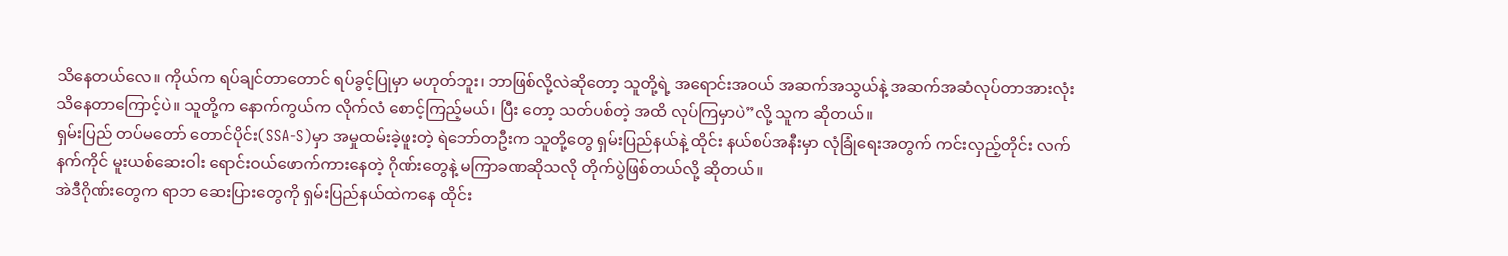သိနေတယ်လေ။ ကိုယ်က ရပ်ချင်တာတောင် ရပ်ခွင့်ပြုမှာ မဟုတ်ဘူး၊ ဘာဖြစ်လို့လဲဆိုတော့ သူတို့ရဲ့ အရောင်းအဝယ် အဆက်အသွယ်နဲ့ အဆက်အဆံလုပ်တာအားလုံး သိနေတာကြောင့်ပဲ။ သူတို့က နောက်ကွယ်က လိုက်လံ စောင့်ကြည့်မယ်၊ ပြီး တော့ သတ်ပစ်တဲ့ အထိ လုပ်ကြမှာပဲ”လို့ သူက ဆိုတယ်။
ရှမ်းပြည် တပ်မတော် တောင်ပိုင်း(SSA-S)မှာ အမှုထမ်းခဲ့ဖူးတဲ့ ရဲဘော်တဦးက သူတို့တွေ ရှမ်းပြည်နယ်နဲ့ ထိုင်း နယ်စပ်အနီးမှာ လုံခြုံရေးအတွက် ကင်းလှည့်တိုင်း လက်နက်ကိုင် မူးယစ်ဆေးဝါး ရောင်းဝယ်ဖောက်ကားနေတဲ့ ဂိုဏ်းတွေနဲ့ မကြာခဏဆိုသလို တိုက်ပွဲဖြစ်တယ်လို့ ဆိုတယ်။
အဲဒီဂိုဏ်းတွေက ရာဘ ဆေးပြားတွေကို ရှမ်းပြည်နယ်ထဲကနေ ထိုင်း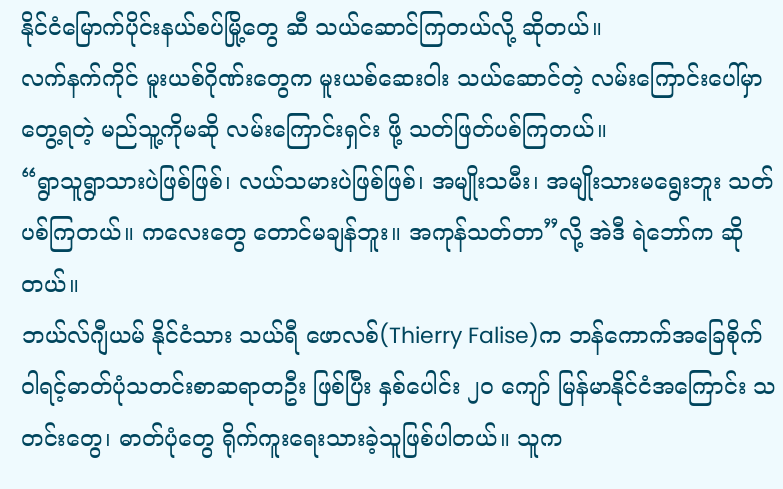နိုင်ငံမြောက်ပိုင်းနယ်စပ်မြို့တွေ ဆီ သယ်ဆောင်ကြတယ်လို့ ဆိုတယ်။
လက်နက်ကိုင် မူးယစ်ဂိုဏ်းတွေက မူးယစ်ဆေးဝါး သယ်ဆောင်တဲ့ လမ်းကြောင်းပေါ်မှာ တွေ့ရတဲ့ မည်သူ့ကိုမဆို လမ်းကြောင်းရှင်း ဖို့ သတ်ဖြတ်ပစ်ကြတယ်။
“ရွာသူရွာသားပဲဖြစ်ဖြစ်၊ လယ်သမားပဲဖြစ်ဖြစ်၊ အမျိုးသမီး၊ အမျိုးသားမရွေးဘူး သတ်ပစ်ကြတယ်။ ကလေးတွေ တောင်မချန်ဘူး။ အကုန်သတ်တာ”လို့ အဲဒီ ရဲဘော်က ဆိုတယ်။
ဘယ်လ်ဂျီယမ် နိုင်ငံသား သယ်ရီ ဖောလစ်(Thierry Falise)က ဘန်ကောက်အခြေစိုက် ဝါရင့်ဓာတ်ပုံသတင်းစာဆရာတဦး ဖြစ်ပြီး နှစ်ပေါင်း ၂၀ ကျော် မြန်မာနိုင်ငံအကြောင်း သတင်းတွေ၊ ဓာတ်ပုံတွေ ရိုက်ကူးရေးသားခဲ့သူဖြစ်ပါတယ်။ သူက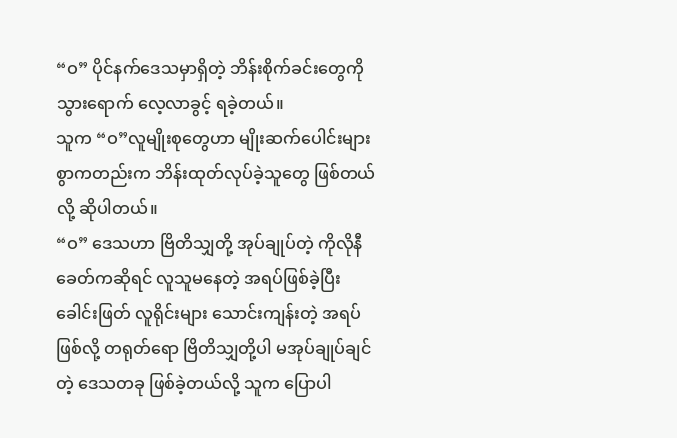“ဝ” ပိုင်နက်ဒေသမှာရှိတဲ့ ဘိန်းစိုက်ခင်းတွေကို သွားရောက် လေ့လာခွင့် ရခဲ့တယ်။
သူက “ဝ”လူမျိုးစုတွေဟာ မျိုးဆက်ပေါင်းများစွာကတည်းက ဘိန်းထုတ်လုပ်ခဲ့သူတွေ ဖြစ်တယ်လို့ ဆိုပါတယ်။
“ဝ” ဒေသဟာ ဗြိတိသျှတို့ အုပ်ချုပ်တဲ့ ကိုလိုနီခေတ်ကဆိုရင် လူသူမနေတဲ့ အရပ်ဖြစ်ခဲ့ပြီး ခေါင်းဖြတ် လူရိုင်းများ သောင်းကျန်းတဲ့ အရပ်ဖြစ်လို့ တရုတ်ရော ဗြိတိသျှတို့ပါ မအုပ်ချုပ်ချင်တဲ့ ဒေသတခု ဖြစ်ခဲ့တယ်လို့ သူက ပြောပါ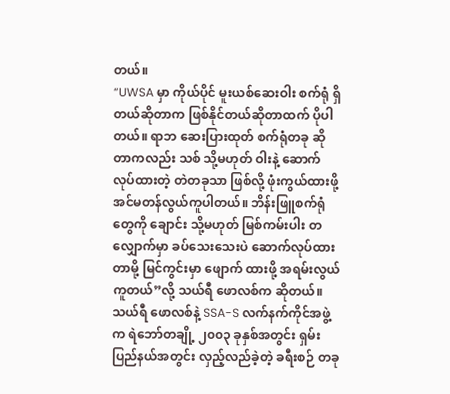တယ်။
“UWSA မှာ ကိုယ်ပိုင် မူးယစ်ဆေးဝါး စက်ရုံ ရှိတယ်ဆိုတာက ဖြစ်နိုင်တယ်ဆိုတာထက် ပိုပါတယ်။ ရာဘ ဆေးပြားထုတ် စက်ရုံတခု ဆိုတာကလည်း သစ် သို့မဟုတ် ဝါးနဲ့ ဆောက်လုပ်ထားတဲ့ တဲတခုသာ ဖြစ်လို့ ဖုံးကွယ်ထားဖို့ အင်မတန်လွယ်ကူပါတယ်။ ဘိန်းဖြူစက်ရုံတွေကို ချောင်း သို့မဟုတ် မြစ်ကမ်းပါး တလျှောက်မှာ ခပ်သေးသေးပဲ ဆောက်လုပ်ထားတာမို့ မြင်ကွင်းမှာ ဖျောက် ထားဖို့ အရမ်းလွယ်ကူတယ်”လို့ သယ်ရီ ဖောလစ်က ဆိုတယ်။
သယ်ရီ ဖောလစ်နဲ့ SSA-S လက်နက်ကိုင်အဖွဲ့က ရဲဘော်တချို့ ၂၀၀၃ ခုနှစ်အတွင်း ရှမ်းပြည်နယ်အတွင်း လှည့်လည်ခဲ့တဲ့ ခရီးစဉ် တခု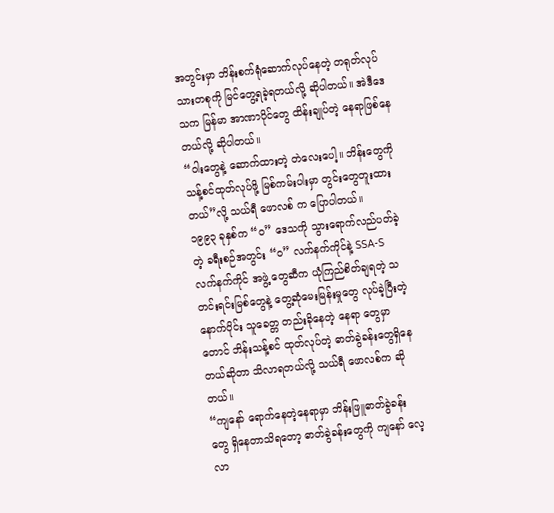အတွင်းမှာ ဘိန်းစက်ရုံဆောက်လုပ်နေတဲ့ တရုတ်လုပ်သားတစုကို မြင်တွေ့ရခဲ့ရတယ်လို့ ဆိုပါတယ်။ အဲဒီဒေသက မြန်မာ အာဏာပိုင်တွေ ထိန်းချုပ်တဲ့ နေရာဖြစ်နေတယ်လို့ ဆိုပါတယ်။
“ဝါးတွေနဲ့ ဆောက်ထားတဲ့ တဲလေးပေါ့။ ဘိန်းတွေကို သန့်စင်ထုတ်လုပ်ဖို့ မြစ်ကမ်းပါးမှာ တွင်းတွေတူးထားတယ်”လို့ သယ်ရီ ဖောလစ် က ပြောပါတယ်။
၁၉၉၃ ခုနှစ်က “ဝ” ဒေသကို သွားရောက်လည်ပတ်ခဲ့တဲ့ ခရီးစဉ်အတွင်း “ဝ” လက်နက်ကိုင်နဲ့ SSA-S လက်နက်ကိုင် အဖွဲ့ တွေဆီက ယုံကြည်စိတ်ချရတဲ့ သတင်းရင်းမြစ်တွေနဲ့ တွေ့ဆုံမေးမြန်းမှုတွေ လုပ်ခဲ့ပြီးတဲ့နောက်ပိုင်း သူခေတ္တ တည်းခိုနေတဲ့ နေရာ တွေမှာတောင် ဘိန်းသန့်စင် ထုတ်လုပ်တဲ့ ဓာတ်ခွဲခန်းတွေရှိနေတယ်ဆိုတာ သိလာရတယ်လို့ သယ်ရီ ဖောလစ်က ဆိုတယ်။
“ကျနော် ရောက်နေတဲ့နေရာမှာ ဘိန်းဖြူဓာတ်ခွဲခန်းတွေ ရှိနေတာသိရတော့ ဓာတ်ခွဲခန်းတွေကို ကျနော် လေ့လာ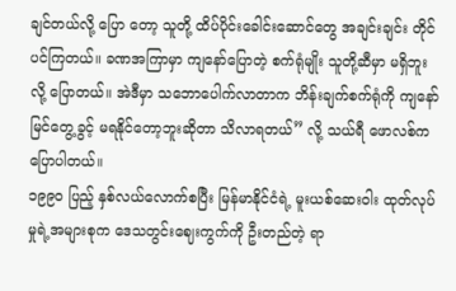ချင်တယ်လို့ ပြော တော့ သူတို့ ထိပ်ပိုင်းခေါင်းဆောင်တွေ အချင်းချင်း တိုင်ပင်ကြတယ်။ ခဏအကြာမှာ ကျနော်ပြောတဲ့ စက်ရုံမျိုး သူတို့ဆီမှာ မရှိဘူး လို့ ပြောတယ်။ အဲဒီမှာ သဘောပေါက်လာတာက ဘိန်းချက်စက်ရုံကို ကျနော် မြင်တွေ့ခွင့် မရနိုင်တော့ဘူးဆိုတာ သိလာရတယ်” လို့ သယ်ရီ ဖောလစ်က ပြောပါတယ်။
၁၉၉၀ ပြည့် နှစ်လယ်လောက်စပြီး မြန်မာနိုင်ငံရဲ့ မူးယစ်ဆေးဝါး ထုတ်လုပ်မှုရဲ့အများစုက ဒေသတွင်းဈေးကွက်ကို ဦးတည်တဲ့ ရာ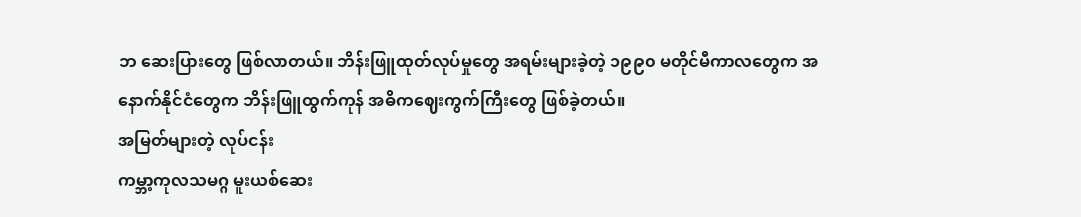ဘ ဆေးပြားတွေ ဖြစ်လာတယ်။ ဘိန်းဖြူထုတ်လုပ်မှုတွေ အရမ်းများခဲ့တဲ့ ၁၉၉၀ မတိုင်မီကာလတွေက အနောက်နိုင်ငံတွေက ဘိန်းဖြူထွက်ကုန် အဓိကဈေးကွက်ကြီးတွေ ဖြစ်ခဲ့တယ်။
အမြတ်များတဲ့ လုပ်ငန်း
ကမ္ဘာ့ကုလသမဂ္ဂ မူးယစ်ဆေး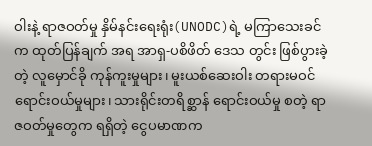ဝါးနဲ့ ရာဇဝတ်မှု နှိမ်နင်းရေးရုံး(UNODC)ရဲ့ မကြာသေးခင်က ထုတ်ပြန်ချက် အရ အာရှ-ပစိဖိတ် ဒေသ တွင်း ဖြစ်ပွားခဲ့တဲ့ လူမှောင်ခို ကုန်ကူးမှုများ၊ မူးယစ်ဆေးဝါး တရားမဝင် ရောင်းဝယ်မှုများ၊ သားရိုင်းတရိစ္ဆာန် ရောင်းဝယ်မှု စတဲ့ ရာဇဝတ်မှုတွေက ရရှိတဲ့ ငွေပမာဏက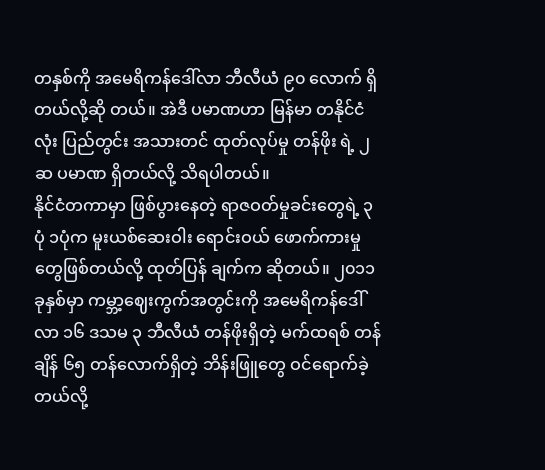တနှစ်ကို အမေရိကန်ဒေါ်လာ ဘီလီယံ ၉၀ လောက် ရှိတယ်လို့ဆို တယ်။ အဲဒီ ပမာဏဟာ မြန်မာ တနိုင်ငံလုံး ပြည်တွင်း အသားတင် ထုတ်လုပ်မှု တန်ဖိုး ရဲ့ ၂ ဆ ပမာဏ ရှိတယ်လို့ သိရပါတယ်။
နိုင်ငံတကာမှာ ဖြစ်ပွားနေတဲ့ ရာဇဝတ်မှုခင်းတွေရဲ့ ၃ ပုံ ၁ပုံက မူးယစ်ဆေးဝါး ရောင်းဝယ် ဖောက်ကားမှုတွေဖြစ်တယ်လို့ ထုတ်ပြန် ချက်က ဆိုတယ်။ ၂၀၁၁ ခုနှစ်မှာ ကမ္ဘာ့ဈေးကွက်အတွင်းကို အမေရိကန်ဒေါ်လာ ၁၆ ဒသမ ၃ ဘီလီယံ တန်ဖိုးရှိတဲ့ မက်ထရစ် တန်ချိန် ၆၅ တန်လောက်ရှိတဲ့ ဘိန်းဖြူတွေ ဝင်ရောက်ခဲ့တယ်လို့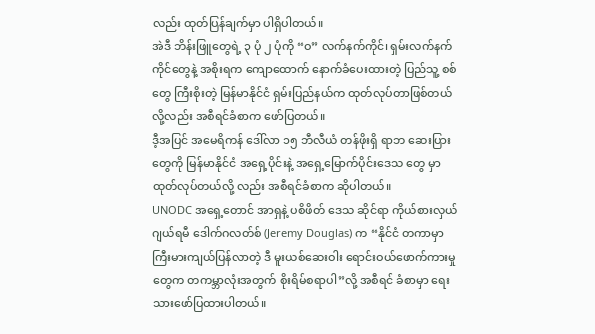လည်း ထုတ်ပြန်ချက်မှာ ပါရှိပါတယ်။
အဲဒီ ဘိန်းဖြူတွေရဲ့ ၃ ပုံ ၂ ပုံကို “ဝ” လက်နက်ကိုင်၊ ရှမ်းလက်နက်ကိုင်တွေနဲ့ အစိုးရက ကျောထောက် နောက်ခံပေးထားတဲ့ ပြည်သူ့ စစ်တွေ ကြီးစိုးတဲ့ မြန်မာနိုင်ငံ ရှမ်းပြည်နယ်က ထုတ်လုပ်တာဖြစ်တယ်လို့လည်း အစီရင်ခံစာက ဖော်ပြတယ်။
ဒီ့အပြင် အမေရိကန် ဒေါ်လာ ၁၅ ဘီလီယံ တန်ဖိုးရှိ ရာဘ ဆေးပြား တွေကို မြန်မာနိုင်ငံ အရှေ့ပိုင်းနဲ့ အရှေ့မြောက်ပိုင်းဒေသ တွေ မှာ ထုတ်လုပ်တယ်လို့ လည်း အစီရင်ခံစာက ဆိုပါတယ်။
UNODC အရှေ့တောင် အာရှနဲ့ ပစိဖိတ် ဒေသ ဆိုင်ရာ ကိုယ်စားလှယ် ဂျယ်ရမီ ဒေါက်ဂလတ်စ် (Jeremy Douglas) က “နိုင်ငံ တကာမှာ ကြီးမားကျယ်ပြန်လာတဲ့ ဒီ မူးယစ်ဆေးဝါး ရောင်းဝယ်ဖောက်ကားမှုတွေက တကမ္ဘာလုံးအတွက် စိုးရိမ်စရာပါ”လို့ အစီရင် ခံစာမှာ ရေးသားဖော်ပြထားပါတယ်။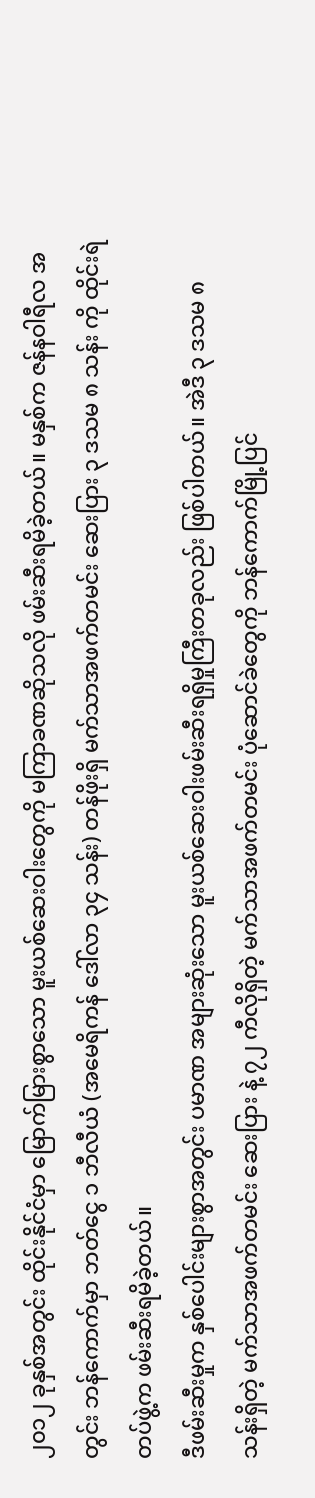၂၀၁၂ ခုနှစ်အတွင်း ထိုင်းနိုင်ငံမှာ မြောက်မြားစွာသော မူးယစ်ဆေးဝါးတွေကို မကြာခဏဆိုသလို ဖမ်းဆီးရမိခဲ့တယ်။ မနှစ်က ဇန်နဝါရီလ အတွင်း ဘန်ကောက်မှာ ဘတ်ငွေ ၁ ဘီလီယံ (အမေရိကန် ဒေါ်လာ ၃၄ သန်း) တန်ဖိုးရှိ မက်သာအဖက်တမင်း ဆေးပြား ၃ ဒသမ ၈ သန်း ကို ထိုင်းရဲတပ်ဖွဲ့က ဖမ်းဆီးရမိခဲ့တယ်။
ဒီဖမ်းဆီးမှုက နှစ်ပေါင်းများစွာအတွင်း ပမာဏ အများဆုံးသော မူးယစ်ဆေးဝါးဖမ်းဆီးရရှိမှုကြီးတခုလည်း ဖြစ်ပါတယ်။ အဲဒီ ၃ ဒသမ ၈ သန်းရှိတဲ့ မက်သာအဖက်တမင်း ဆေးပြား နဲ့ ၇၂ ကီလိုရှိတဲ့ မက်သာအဖက်တမင်း ပုံဆောင်ခဲတွေကို ဘန်ကောက်မြို့ပြင်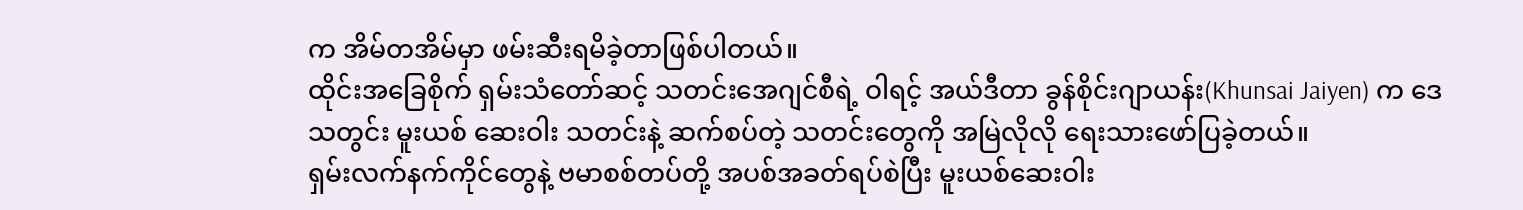က အိမ်တအိမ်မှာ ဖမ်းဆီးရမိခဲ့တာဖြစ်ပါတယ်။
ထိုင်းအခြေစိုက် ရှမ်းသံတော်ဆင့် သတင်းအေဂျင်စီရဲ့ ဝါရင့် အယ်ဒီတာ ခွန်စိုင်းဂျာယန်း(Khunsai Jaiyen) က ဒေသတွင်း မူးယစ် ဆေးဝါး သတင်းနဲ့ ဆက်စပ်တဲ့ သတင်းတွေကို အမြဲလိုလို ရေးသားဖော်ပြခဲ့တယ်။
ရှမ်းလက်နက်ကိုင်တွေနဲ့ ဗမာစစ်တပ်တို့ အပစ်အခတ်ရပ်စဲပြီး မူးယစ်ဆေးဝါး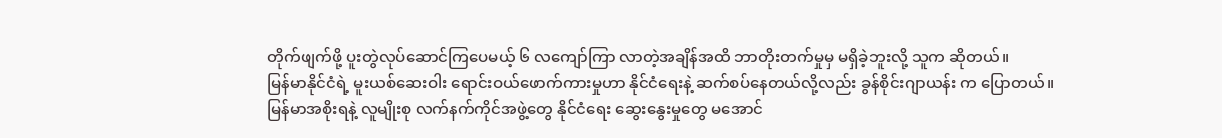တိုက်ဖျက်ဖို့ ပူးတွဲလုပ်ဆောင်ကြပေမယ့် ၆ လကျော်ကြာ လာတဲ့အချိန်အထိ ဘာတိုးတက်မှုမှ မရှိခဲ့ဘူးလို့ သူက ဆိုတယ်။
မြန်မာနိုင်ငံရဲ့ မူးယစ်ဆေးဝါး ရောင်းဝယ်ဖောက်ကားမှုဟာ နိုင်ငံရေးနဲ့ ဆက်စပ်နေတယ်လို့လည်း ခွန်စိုင်းဂျာယန်း က ပြောတယ်။
မြန်မာအစိုးရနဲ့ လူမျိုးစု လက်နက်ကိုင်အဖွဲ့တွေ နိုင်ငံရေး ဆွေးနွေးမှုတွေ မအောင်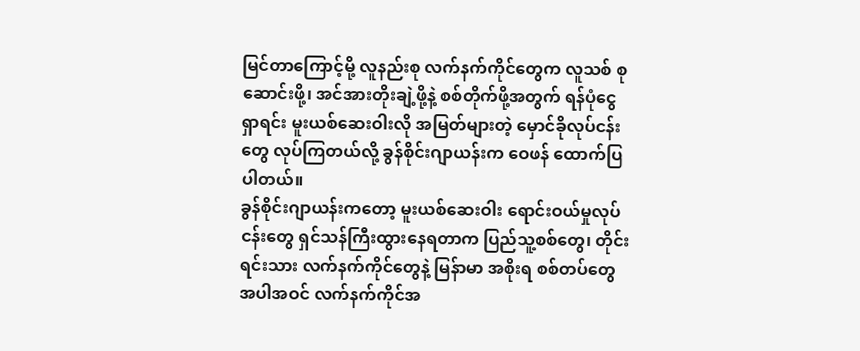မြင်တာကြောင့်မို့ လူနည်းစု လက်နက်ကိုင်တွေက လူသစ် စုဆောင်းဖို့၊ အင်အားတိုးချဲ့ဖို့နဲ့ စစ်တိုက်ဖို့အတွက် ရန်ပုံငွေရှာရင်း မူးယစ်ဆေးဝါးလို အမြတ်များတဲ့ မှောင်ခိုလုပ်ငန်း တွေ လုပ်ကြတယ်လို့ ခွန်စိုင်းဂျာယန်းက ဝေဖန် ထောက်ပြပါတယ်။
ခွန်စိုင်းဂျာယန်းကတော့ မူးယစ်ဆေးဝါး ရောင်းဝယ်မှုလုပ်ငန်းတွေ ရှင်သန်ကြီးထွားနေရတာက ပြည်သူ့စစ်တွေ၊ တိုင်းရင်းသား လက်နက်ကိုင်တွေနဲ့ မြန်ာမာ အစိုးရ စစ်တပ်တွေ အပါအဝင် လက်နက်ကိုင်အ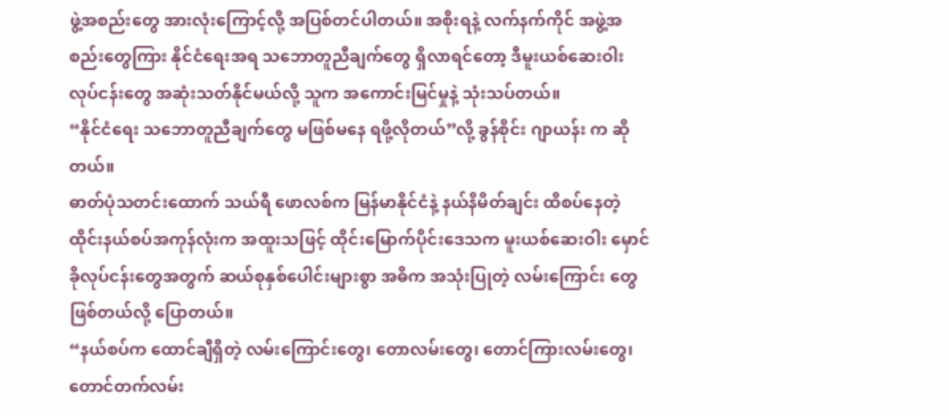ဖွဲ့အစည်းတွေ အားလုံးကြောင့်လို့ အပြစ်တင်ပါတယ်။ အစိုးရနဲ့ လက်နက်ကိုင် အဖွဲ့အစည်းတွေကြား နိုင်ငံရေးအရ သဘောတူညီချက်တွေ ရှိလာရင်တော့ ဒီမူးယစ်ဆေးဝါးလုပ်ငန်းတွေ အဆုံးသတ်နိုင်မယ်လို့ သူက အကောင်းမြင်မှုနဲ့ သုံးသပ်တယ်။
“နိုင်ငံရေး သဘောတူညီချက်တွေ မဖြစ်မနေ ရဖို့လိုတယ်”လို့ ခွန်စိုင်း ဂျာယန်း က ဆိုတယ်။
ဓာတ်ပုံသတင်းထောက် သယ်ရီ ဖောလစ်က မြန်မာနိုင်ငံနဲ့ နယ်နိမိတ်ချင်း ထိစပ်နေတဲ့ ထိုင်းနယ်စပ်အကုန်လုံးက အထူးသဖြင့် ထိုင်းမြောက်ပိုင်းဒေသက မူးယစ်ဆေးဝါး မှောင်ခိုလုပ်ငန်းတွေအတွက် ဆယ်စုနှစ်ပေါင်းများစွာ အဓိက အသုံးပြုတဲ့ လမ်းကြောင်း တွေဖြစ်တယ်လို့ ပြောတယ်။
“နယ်စပ်က ထောင်ချီရှိတဲ့ လမ်းကြောင်းတွေ၊ တောလမ်းတွေ၊ တောင်ကြားလမ်းတွေ၊ တောင်တက်လမ်း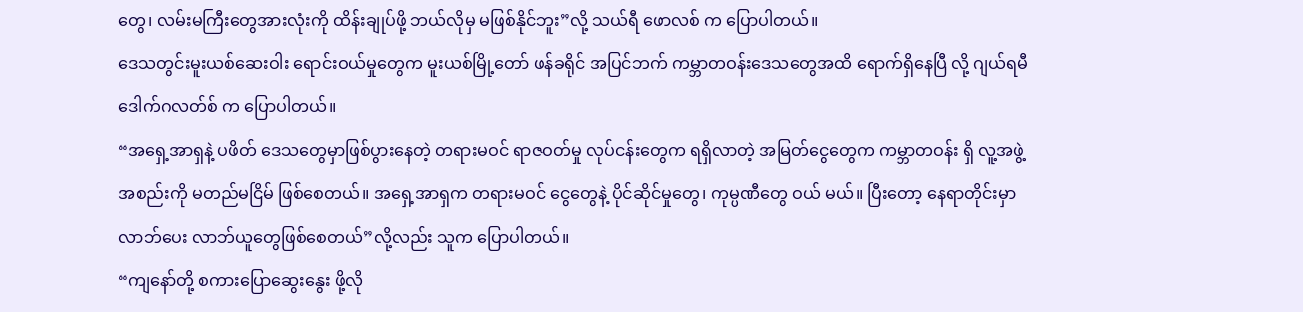တွေ၊ လမ်းမကြီးတွေအားလုံးကို ထိန်းချုပ်ဖို့ ဘယ်လိုမှ မဖြစ်နိုင်ဘူး”လို့ သယ်ရီ ဖောလစ် က ပြောပါတယ်။
ဒေသတွင်းမူးယစ်ဆေးဝါး ရောင်းဝယ်မှုတွေက မူးယစ်မြို့တော် ဖန်ခရိုင် အပြင်ဘက် ကမ္ဘာတဝန်းဒေသတွေအထိ ရောက်ရှိနေပြီ လို့ ဂျယ်ရမီ ဒေါက်ဂလတ်စ် က ပြောပါတယ်။
“အရှေ့အာရှနဲ့ ပဖိတ် ဒေသတွေမှာဖြစ်ပွားနေတဲ့ တရားမဝင် ရာဇဝတ်မှု လုပ်ငန်းတွေက ရရှိလာတဲ့ အမြတ်ငွေတွေက ကမ္ဘာတဝန်း ရှိ လူ့အဖွဲ့အစည်းကို မတည်မငြိမ် ဖြစ်စေတယ်။ အရှေ့အာရှက တရားမဝင် ငွေတွေနဲ့ ပိုင်ဆိုင်မှုတွေ၊ ကုမ္ပဏီတွေ ဝယ် မယ်။ ပြီးတော့ နေရာတိုင်းမှာ လာဘ်ပေး လာဘ်ယူတွေဖြစ်စေတယ်”လို့လည်း သူက ပြောပါတယ်။
“ကျနော်တို့ စကားပြောဆွေးနွေး ဖို့လို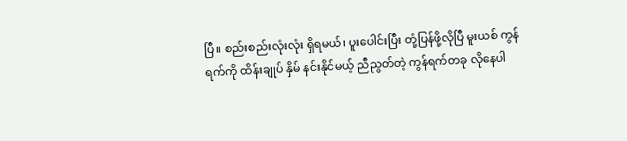ပြီ။ စည်းစည်းလုံးလုံး ရှိရမယ်၊ ပူးပေါင်းပြီး တုံ့ပြန်ဖို့လိုပြီ မူးယစ် ကွန်ရက်ကို ထိန်းချုပ် နှိမ် နင်းနိုင်မယ့် ညီညွတ်တဲ့ ကွန်ရက်တခု လိုနေပါ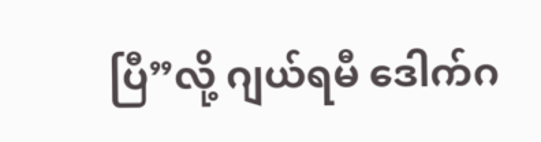ပြီ”လို့ ဂျယ်ရမီ ဒေါက်ဂ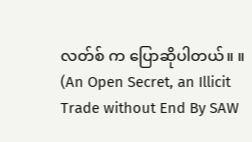လတ်စ် က ပြောဆိုပါတယ်။ ။
(An Open Secret, an Illicit Trade without End By SAW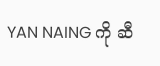YAN NAING ကို ဆီ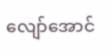လျော်အောင်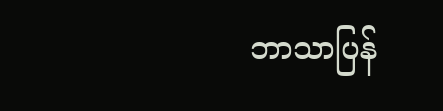ဘာသာပြန်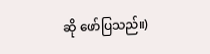ဆို ဖော်ပြသည်။)